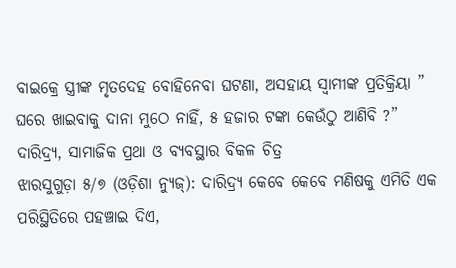ବାଇକ୍ରେ ସ୍ତ୍ରୀଙ୍କ ମୃତଦେହ ବୋହିନେବା ଘଟଣା, ଅସହାୟ ସ୍ଵାମୀଙ୍କ ପ୍ରତିକ୍ରିୟା ” ଘରେ ଖାଇବାକୁ ଦାନା ମୁଠେ ନାହିଁ, ୫ ହଜାର ଟଙ୍କା କେଉଁଠୁ ଆଣିବି ?” ଦାରିଦ୍ର୍ୟ, ସାମାଜିକ ପ୍ରଥା ଓ ବ୍ୟବସ୍ଥାର ବିକଳ ଚିତ୍ର
ଝାରସୁଗୁଡ଼ା ୫/୭ (ଓଡ଼ିଶା ନ୍ୟୁଜ୍): ଦାରିଦ୍ର୍ୟ କେବେ କେବେ ମଣିଷକୁ ଏମିତି ଏକ ପରିସ୍ଥିତିରେ ପହଞ୍ଚାଇ ଦିଏ,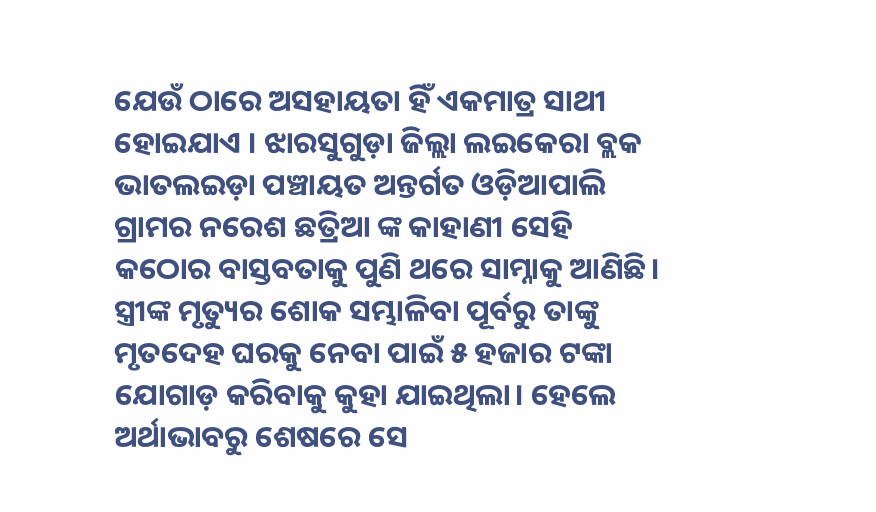ଯେଉଁ ଠାରେ ଅସହାୟତା ହିଁ ଏକମାତ୍ର ସାଥୀ ହୋଇଯାଏ । ଝାରସୁଗୁଡ଼ା ଜିଲ୍ଲା ଲଇକେରା ବ୍ଲକ ଭାତଲଇଡ଼ା ପଞ୍ଚାୟତ ଅନ୍ତର୍ଗତ ଓଡ଼ିଆପାଲି ଗ୍ରାମର ନରେଶ ଛତ୍ରିଆ ଙ୍କ କାହାଣୀ ସେହି କଠୋର ବାସ୍ତବତାକୁ ପୁଣି ଥରେ ସାମ୍ନାକୁ ଆଣିଛି। ସ୍ତ୍ରୀଙ୍କ ମୃତ୍ୟୁର ଶୋକ ସମ୍ଭାଳିବା ପୂର୍ବରୁ ତାଙ୍କୁ ମୃତଦେହ ଘରକୁ ନେବା ପାଇଁ ୫ ହଜାର ଟଙ୍କା ଯୋଗାଡ଼ କରିବାକୁ କୁହା ଯାଇଥିଲା। ହେଲେ ଅର୍ଥାଭାବରୁ ଶେଷରେ ସେ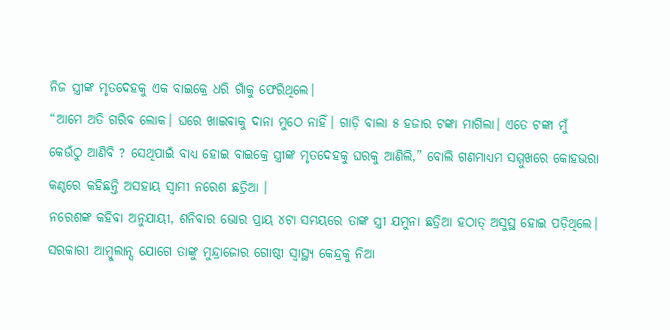ନିଜ ସ୍ତ୍ରୀଙ୍କ ମୃତଦେହକୁ ଏକ ବାଇକ୍ରେ ଧରି ଗାଁକୁ ଫେରିଥିଲେ।
“ଆମେ ଅତି ଗରିବ ଲୋକ। ଘରେ ଖାଇବାକୁ ଦାନା ମୁଠେ ନାହିଁ। ଗାଡ଼ି ବାଲା ୫ ହଜାର ଟଙ୍କା ମାଗିଲା। ଏତେ ଟଙ୍କା ମୁଁ କେଉଁଠୁ ଆଣିବି ? ସେଥିପାଇଁ ବାଧ୍ୟ ହୋଇ ବାଇକ୍ରେ ସ୍ତ୍ରୀଙ୍କ ମୃତଦେହକୁ ଘରକୁ ଆଣିଲି,” ବୋଲି ଗଣମାଧ୍ୟମ ସମ୍ମୁଖରେ କୋହଭରା କଣ୍ଠରେ କହିଛନ୍ତି ଅସହାୟ ସ୍ଵାମୀ ନରେଶ ଛତ୍ରିଆ ।
ନରେଶଙ୍କ କହିବା ଅନୁଯାୟୀ, ଶନିବାର ଭୋର ପ୍ରାୟ ୪ଟା ସମୟରେ ତାଙ୍କ ସ୍ତ୍ରୀ ଯମୁନା ଛତ୍ରିଆ ହଠାତ୍ ଅସୁସ୍ଥ ହୋଇ ପଡ଼ିଥିଲେ। ସରକାରୀ ଆମ୍ବୁଲାନ୍ସ ଯୋଗେ ତାଙ୍କୁ ମୁନ୍ଦ୍ରାଜୋର ଗୋଷ୍ଠୀ ସ୍ୱାସ୍ଥ୍ୟ କେନ୍ଦ୍ରକୁ ନିଆ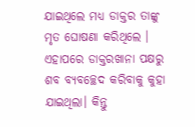ଯାଇଥିଲେ ମଧ୍ୟ ଡାକ୍ତର ତାଙ୍କୁ ମୃତ ଘୋଷଣା କରିଥିଲେ । ଏହାପରେ ଡାକ୍ତରଖାନା ପକ୍ଷରୁ ଶବ ବ୍ୟବଚ୍ଛେଦ କରିବାକୁ କୁହା ଯାଇଥିଲା। କିନ୍ତୁ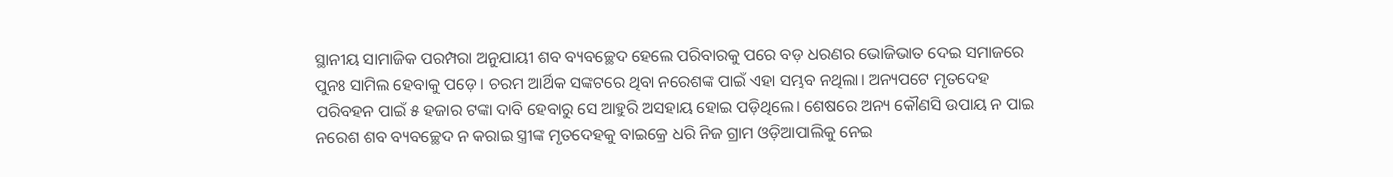ସ୍ଥାନୀୟ ସାମାଜିକ ପରମ୍ପରା ଅନୁଯାୟୀ ଶବ ବ୍ୟବଚ୍ଛେଦ ହେଲେ ପରିବାରକୁ ପରେ ବଡ଼ ଧରଣର ଭୋଜିଭାତ ଦେଇ ସମାଜରେ ପୁନଃ ସାମିଲ ହେବାକୁ ପଡ଼େ। ଚରମ ଆର୍ଥିକ ସଙ୍କଟରେ ଥିବା ନରେଶଙ୍କ ପାଇଁ ଏହା ସମ୍ଭବ ନଥିଲା। ଅନ୍ୟପଟେ ମୃତଦେହ ପରିବହନ ପାଇଁ ୫ ହଜାର ଟଙ୍କା ଦାବି ହେବାରୁ ସେ ଆହୁରି ଅସହାୟ ହୋଇ ପଡ଼ିଥିଲେ। ଶେଷରେ ଅନ୍ୟ କୌଣସି ଉପାୟ ନ ପାଇ ନରେଶ ଶବ ବ୍ୟବଚ୍ଛେଦ ନ କରାଇ ସ୍ତ୍ରୀଙ୍କ ମୃତଦେହକୁ ବାଇକ୍ରେ ଧରି ନିଜ ଗ୍ରାମ ଓଡ଼ିଆପାଲିକୁ ନେଇ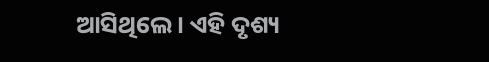ଆସିଥିଲେ। ଏହି ଦୃଶ୍ୟ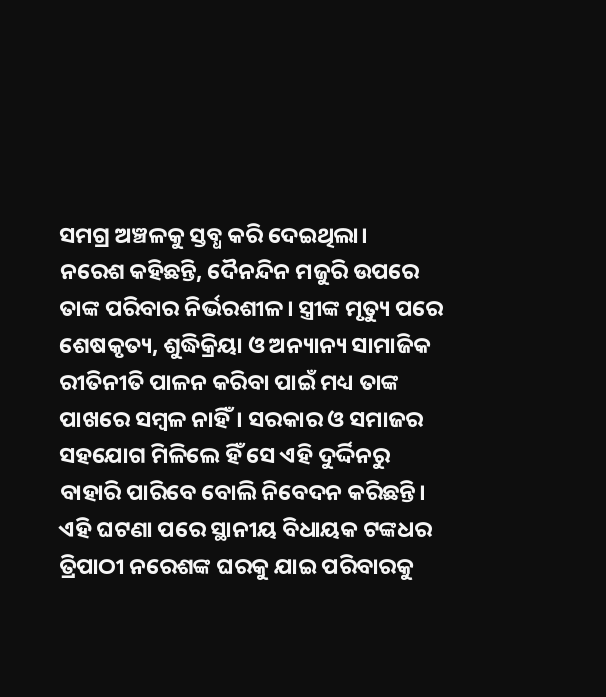ସମଗ୍ର ଅଞ୍ଚଳକୁ ସ୍ତବ୍ଧ କରି ଦେଇଥିଲା।
ନରେଶ କହିଛନ୍ତି, ଦୈନନ୍ଦିନ ମଜୁରି ଉପରେ ତାଙ୍କ ପରିବାର ନିର୍ଭରଶୀଳ। ସ୍ତ୍ରୀଙ୍କ ମୃତ୍ୟୁ ପରେ ଶେଷକୃତ୍ୟ, ଶୁଦ୍ଧିକ୍ରିୟା ଓ ଅନ୍ୟାନ୍ୟ ସାମାଜିକ ରୀତିନୀତି ପାଳନ କରିବା ପାଇଁ ମଧ୍ୟ ତାଙ୍କ ପାଖରେ ସମ୍ବଳ ନାହିଁ। ସରକାର ଓ ସମାଜର ସହଯୋଗ ମିଳିଲେ ହିଁ ସେ ଏହି ଦୁର୍ଦ୍ଦିନରୁ ବାହାରି ପାରିବେ ବୋଲି ନିବେଦନ କରିଛନ୍ତି।
ଏହି ଘଟଣା ପରେ ସ୍ଥାନୀୟ ବିଧାୟକ ଟଙ୍କଧର ତ୍ରିପାଠୀ ନରେଶଙ୍କ ଘରକୁ ଯାଇ ପରିବାରକୁ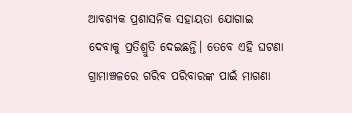ଆବଶ୍ୟକ ପ୍ରଶାସନିକ ସହାୟତା ଯୋଗାଇ ଦେବାକୁ ପ୍ରତିଶ୍ରୁତି ଦେଇଛନ୍ତି। ତେବେ ଏହି ଘଟଣା ଗ୍ରାମାଞ୍ଚଳରେ ଗରିବ ପରିବାରଙ୍କ ପାଇଁ ମାଗଣା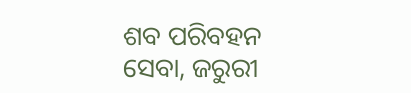ଶବ ପରିବହନ ସେବା, ଜରୁରୀ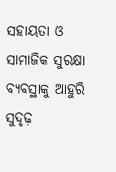ସହାୟତା ଓ ସାମାଜିକ ସୁରକ୍ଷା ବ୍ୟବସ୍ଥାକୁ ଆହୁରି ସୁଦୃଢ଼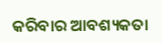କରିବାର ଆବଶ୍ୟକତା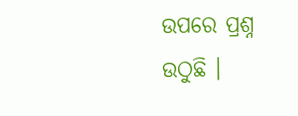ଉପରେ ପ୍ରଶ୍ନ ଉଠୁଛି ।